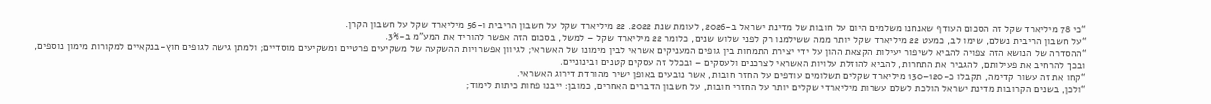“כי 78 מיליארד שקל זה הסכום העודף שאנחנו משלמים היום על חובות של מדינת ישראל ב-2026, לעומת שנת 2022. 22 מיליארד שקל על חשבון הריבית ו-56 מיליארד שקל על חשבון הקרן.
“על חשבון הריבית נשלם, שימו לב, כמעט 22 מיליארד שקל יותר ממה ששילמנו רק לפני שלוש שנים, כלומר 22 מיליארד שקל – למשל, בסכום הזה אפשר להוריד את המע"מ ב-3%.
“ההסדרה של הנושא הזה צפויה להביא לשיפור יעילות הקצאת ההון על ידי יצירת התמחות בין גופים המעניקים אשראי לבין מימונו של האשראי; לגיוון אפשרויות ההשקעה של משקיעים פרטיים ומשקיעים מוסדיים; ולמתן גישה לגופים חוץ-בנקאיים למקורות מימון נוספים, ובכך להרחיב את פעילותם, להגביר את התחרות, להביא להוזלת עלויות האשראי לצרכנים ולעסקים – ובכלל זה עסקים קטנים ובינוניים.
“קחו את זה עשור קדימה, תקבלו כ-120–130 מיליארד שקלים תשלומים עודפים על החזר חובות, אשר נובעים באופן ישיר מהורדת דירוג האשראי.
“ולכן, בשנים הקרובות מדינת ישראל הולכת לשלם עשרות מיליארדי שקלים יותר על החזרי חובות, על חשבון הדברים האחרים, כמובן: ייבנו פחות כיתות לימוד;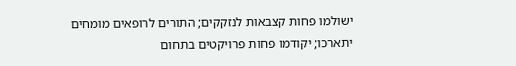ישולמו פחות קצבאות לנזקקים; התורים לרופאים מומחים יתארכו; יקודמו פחות פרויקטים בתחום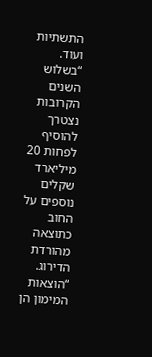התשתיות ועוד.
“בשלוש השנים הקרובות נצטרך להוסיף לפחות 20 מיליארד שקלים נוספים על החוב כתוצאה מהורדת הדירוג.
“הוצאות המימון הן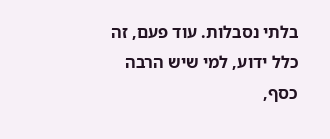בלתי נסבלות. עוד פעם, זה כלל ידוע, למי שיש הרבה כסף,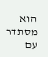הוא מסתדר עם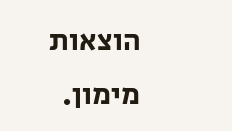הוצאות מימון.